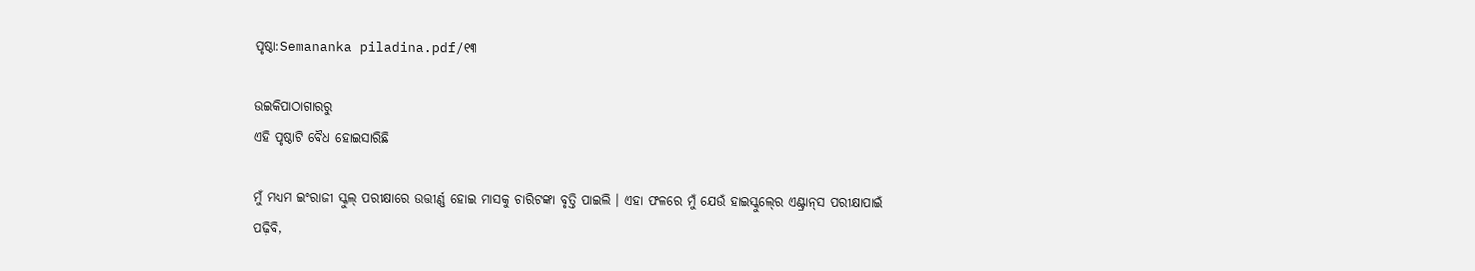ପୃଷ୍ଠା:Semananka piladina.pdf/୧୩

ଉଇକିପାଠାଗାର‌ରୁ
ଏହି ପୃଷ୍ଠାଟି ବୈଧ ହୋଇସାରିଛି

ମୁଁ ମଧ୍ୟମ ଇଂରାଜୀ ସ୍କୁଲ୍‍ ପରୀକ୍ଷାରେ ଉତ୍ତୀର୍ଣ୍ଣ ହୋଇ ମାସକୁ ଚାରିଟଙ୍କା ବୃତ୍ତି ପାଇଲି । ଏହା ଫଳରେ ମୁଁ ଯେଉଁ ହାଇସ୍କୁଲ୍‍ରେ ଏଣ୍ଟ୍ରାନ୍‍ସ ପରୀକ୍ଷାପାଇଁ ପଢ଼ିବି,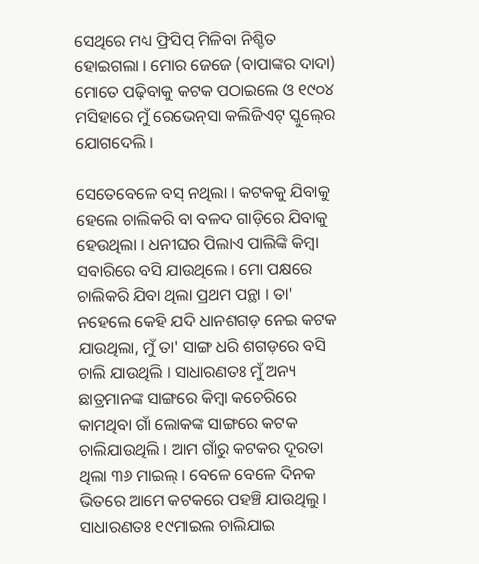ସେଥିରେ ମଧ୍ୟ ଫ୍ରିସିପ୍‍ ମିଳିବା ନିଶ୍ଚିତ ହୋଇଗଲା । ମୋର ଜେଜେ (ବାପାଙ୍କର ଦାଦା) ମୋତେ ପଢ଼ିବାକୁ କଟକ ପଠାଇଲେ ଓ ୧୯୦୪ ମସିହାରେ ମୁଁ ରେଭେନ୍‍ସା କଲିଜିଏଟ୍‍ ସ୍କୁଲ୍‍ରେ ଯୋଗଦେଲି ।

ସେତେବେଳେ ବସ୍‍ ନଥିଲା । କଟକକୁ ଯିବାକୁ ହେଲେ ଚାଲିକରି ବା ବଳଦ ଗାଡ଼ିରେ ଯିବାକୁ ହେଉଥିଲା । ଧନୀଘର ପିଲାଏ ପାଲିଙ୍କି କିମ୍ବା ସବାରିରେ ବସି ଯାଉଥିଲେ । ମୋ ପକ୍ଷରେ ଚାଲିକରି ଯିବା ଥିଲା ପ୍ରଥମ ପନ୍ଥା । ତା' ନହେଲେ କେହି ଯଦି ଧାନଶଗଡ଼ ନେଇ କଟକ ଯାଉଥିଲା, ମୁଁ ତା' ସାଙ୍ଗ ଧରି ଶଗଡ଼ରେ ବସି ଚାଲି ଯାଉଥିଲି । ସାଧାରଣତଃ ମୁଁ ଅନ୍ୟ ଛାତ୍ରମାନଙ୍କ ସାଙ୍ଗରେ କିମ୍ବା କଚେରିରେ କାମଥିବା ଗାଁ ଲୋକଙ୍କ ସାଙ୍ଗରେ କଟକ ଚାଲିଯାଉଥିଲି । ଆମ ଗାଁରୁ କଟକର ଦୂରତା ଥିଲା ୩୬ ମାଇଲ୍‍ । ବେଳେ ବେଳେ ଦିନକ ଭିତରେ ଆମେ କଟକରେ ପହଞ୍ଚି ଯାଉଥିଲୁ । ସାଧାରଣତଃ ୧୯ମାଇଲ ଚାଲିଯାଇ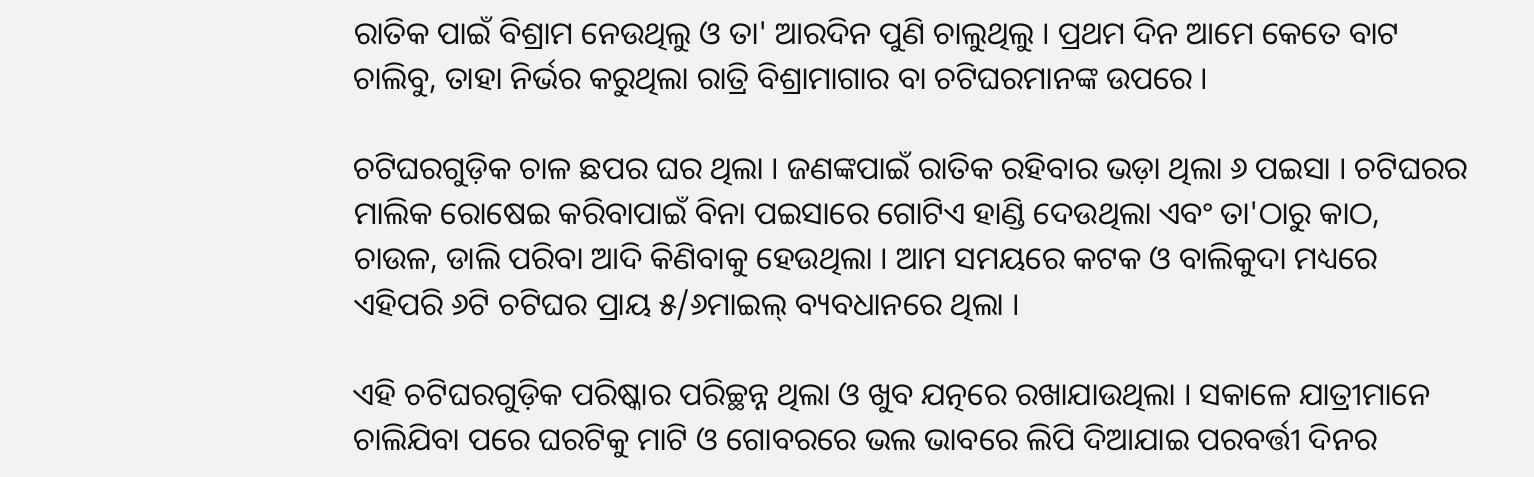ରାତିକ ପାଇଁ ବିଶ୍ରାମ ନେଉଥିଲୁ ଓ ତା' ଆରଦିନ ପୁଣି ଚାଲୁଥିଲୁ । ପ୍ରଥମ ଦିନ ଆମେ କେତେ ବାଟ ଚାଲିବୁ, ତାହା ନିର୍ଭର କରୁଥିଲା ରାତ୍ରି ବିଶ୍ରାମାଗାର ବା ଚଟିଘରମାନଙ୍କ ଉପରେ ।

ଚଟିଘରଗୁଡ଼ିକ ଚାଳ ଛପର ଘର ଥିଲା । ଜଣଙ୍କପାଇଁ ରାତିକ ରହିବାର ଭଡ଼ା ଥିଲା ୬ ପଇସା । ଚଟିଘରର ମାଲିକ ରୋଷେଇ କରିବାପାଇଁ ବିନା ପଇସାରେ ଗୋଟିଏ ହାଣ୍ଡି ଦେଉଥିଲା ଏବଂ ତା'ଠାରୁ କାଠ, ଚାଉଳ, ଡାଲି ପରିବା ଆଦି କିଣିବାକୁ ହେଉଥିଲା । ଆମ ସମୟରେ କଟକ ଓ ବାଲିକୁଦା ମଧ୍ୟରେ ଏହିପରି ୬ଟି ଚଟିଘର ପ୍ରାୟ ୫/୬ମାଇଲ୍‍ ବ୍ୟବଧାନରେ ଥିଲା ।

ଏହି ଚଟିଘରଗୁଡ଼ିକ ପରିଷ୍କାର ପରିଚ୍ଛନ୍ନ ଥିଲା ଓ ଖୁବ ଯତ୍ନରେ ରଖାଯାଉଥିଲା । ସକାଳେ ଯାତ୍ରୀମାନେ ଚାଲିଯିବା ପରେ ଘରଟିକୁ ମାଟି ଓ ଗୋବରରେ ଭଲ ଭାବରେ ଲିପି ଦିଆଯାଇ ପରବର୍ତ୍ତୀ ଦିନର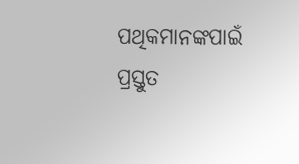ପଥିକମାନଙ୍କପାଇଁ ପ୍ରସ୍ତୁତ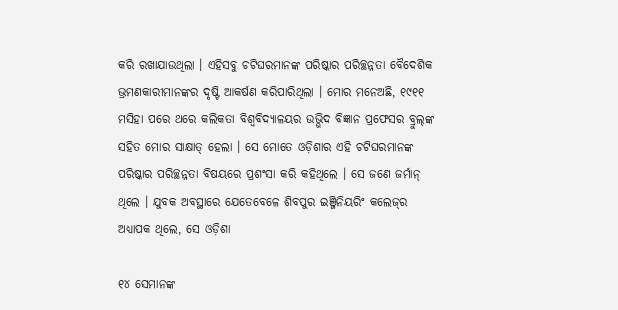କରି ରଖାଯାଉଥିଲା । ଏହିସବୁ ଚଟିଘରମାନଙ୍କ ପରିଷ୍କାର ପରିଚ୍ଛନ୍ନତା ବୈଦେଶିକ ଭ୍ରମଣକାରୀମାନଙ୍କର ଦୃଷ୍ଟି ଆକର୍ଷଣ କରିପାରିଥିଲା । ମୋର ମନେଅଛି, ୧୯୧୧ ମସିହା ପରେ ଥରେ କଲିକତା ବିଶ୍ୱବିଦ୍ୟାଳୟର ଉଭ୍ଭିଦ ବିଜ୍ଞାନ ପ୍ରଫେସର ବ୍ରୁଲ୍‍ଙ୍କ ସହିତ ମୋର ସାକ୍ଷାତ୍‍ ହେଲା । ସେ ମୋତେ ଓଡ଼ିଶାର ଏହି ଚଟିଘରମାନଙ୍କ ପରିଷ୍କାର ପରିଚ୍ଛନ୍ନତା ବିଷୟରେ ପ୍ରଶଂସା କରି କହିଥିଲେ । ସେ ଜଣେ ଜର୍ମାନ୍‍ ଥିଲେ । ଯୁବକ ଅବସ୍ଥାରେ ଯେତେବେଳେ ଶିବପୁର ଇଞ୍ଜିନିୟରିଂ କଲେଜ୍‍ର ଅଧ୍ୟାପକ ଥିଲେ, ସେ ଓଡ଼ିଶା

୧୪ ସେମାନଙ୍କ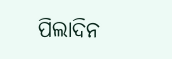ପିଲାଦିନ